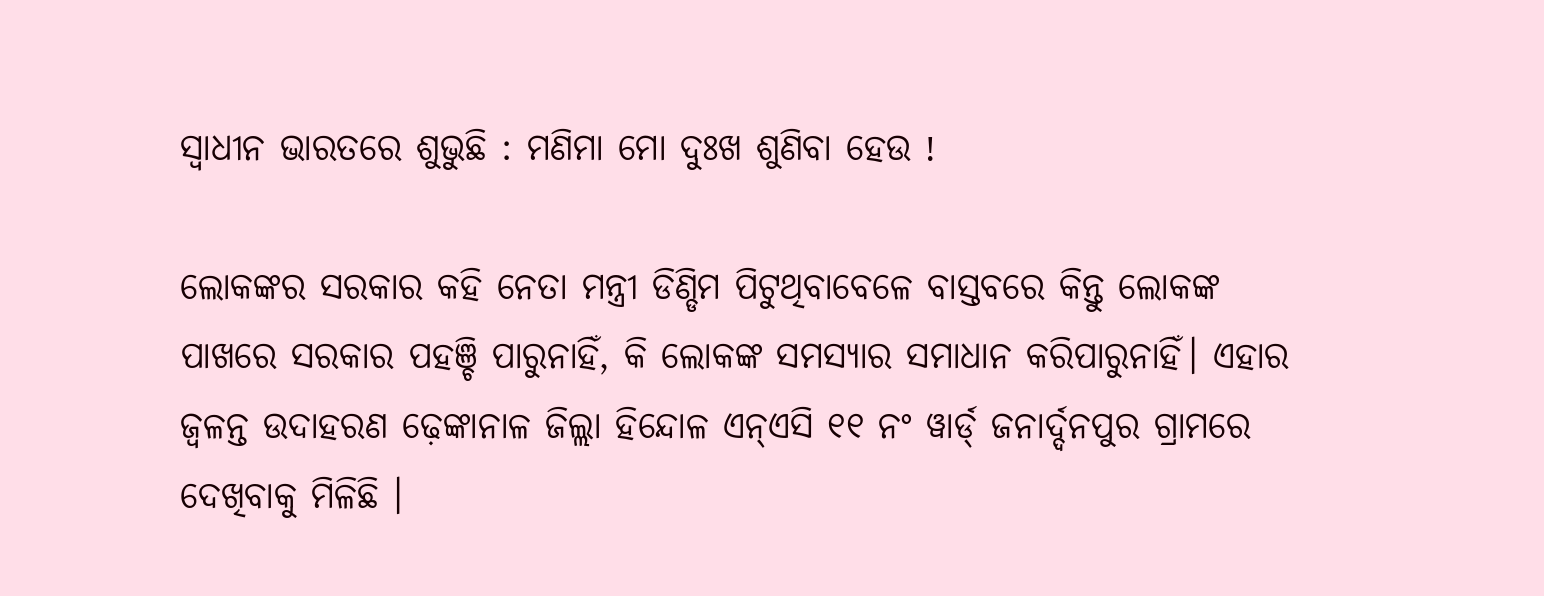ସ୍ବାଧୀନ ଭାରତରେ ଶୁଭୁଛି : ମଣିମା ମୋ ଦୁଃଖ ଶୁଣିବା ହେଉ !

ଲୋକଙ୍କର ସରକାର କହି ନେତା ମନ୍ତ୍ରୀ ଡିଣ୍ଡିମ ପିଟୁଥିବାବେଳେ ବାସ୍ତବରେ କିନ୍ତୁ ଲୋକଙ୍କ ପାଖରେ ସରକାର ପହଞ୍ଚି ପାରୁନାହିଁ, କି ଲୋକଙ୍କ ସମସ୍ୟାର ସମାଧାନ କରିପାରୁନାହିଁ। ଏହାର ଜ୍ୱଳନ୍ତ ଉଦାହରଣ ଢ଼େଙ୍କାନାଳ ଜିଲ୍ଲା ହିନ୍ଦୋଳ ଏନ୍ଏସି ୧୧ ନଂ ୱାର୍ଡ୍ ଜନାର୍ଦ୍ଦନପୁର ଗ୍ରାମରେ ଦେଖିବାକୁ ମିଳିଛି ।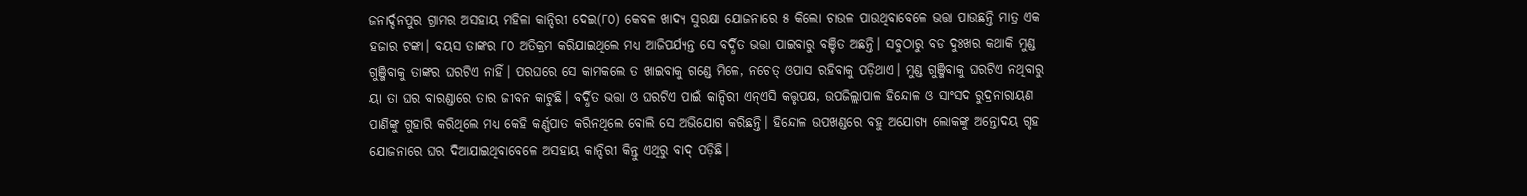ଜନାର୍ଦ୍ଦନପୁର ଗ୍ରାମର ଅସହାୟ ମହିଳା କାନ୍ଦିରୀ ଦେଇ(୮୦) କେବଳ ଖାଦ୍ୟ ସୁରକ୍ଷା ଯୋଜନାରେ ୫ କିଲୋ ଚାଉଳ ପାଉଥିବାବେଳେ ଭତ୍ତା ପାଉଛନ୍ତି ମାତ୍ର ଏକ ହଜାର ଟଙ୍କା। ବୟସ ତାଙ୍କର ୮୦ ଅତିକ୍ରମ କରିଯାଇଥିଲେ ମଧ୍ୟ ଆଜିପର୍ଯ୍ୟନ୍ତ ସେ ବର୍ଦ୍ଧିତ ଭତ୍ତା ପାଇବାରୁ ବଞ୍ଚିତ ଅଛନ୍ତି। ସବୁଠାରୁ ବଡ ଦୁଃଖର କଥାକି ମୁଣ୍ଡ ଗୁଞ୍ଜିବାକୁ ତାଙ୍କର ଘରଟିଏ ନାହିଁ। ପରଘରେ ସେ କାମକଲେ ତ ଖାଇବାକୁ ଗଣ୍ଡେ ମିଳେ, ନଚେତ୍ ଓପାସ ରହିବାକୁ ପଡ଼ିଥାଏ। ମୁଣ୍ଡ ଗୁଞ୍ଜିବାକୁ ଘରଟିଏ ନଥିବାରୁ ୟା ତା ଘର ବାରଣ୍ଡାରେ ତାର ଜୀବନ କାଟୁଛି। ବର୍ଦ୍ଧିତ ଭତ୍ତା ଓ ଘରଟିଏ ପାଇଁ କାନ୍ଦିରୀ ଏନ୍ଏସି କତ୍ତୃପକ୍ଷ, ଉପଜିଲ୍ଲାପାଳ ହିନ୍ଦୋଳ ଓ ସାଂସଦ ରୁଦ୍ରନାରାୟଣ ପାଣିଙ୍କୁ ଗୁହାରି କରିଥିଲେ ମଧ୍ୟ କେହି କର୍ଣ୍ଣପାତ କରିନଥିଲେ ବୋଲି ସେ ଅଭିଯୋଗ କରିଛନ୍ତି। ହିନ୍ଦୋଳ ଉପଖଣ୍ଡରେ ବହୁ ଅଯୋଗ୍ୟ ଲୋକଙ୍କୁ ଅନ୍ତୋଦୟ ଗୃହ ଯୋଜନାରେ ଘର ଦିଆଯାଇଥିବାବେଳେ ଅସହାୟ କାନ୍ଦିରୀ କିନ୍ତୁ ଏଥିରୁ ବାଦ୍ ପଡ଼ିଛି।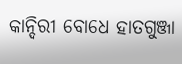କାନ୍ଦିରୀ ବୋଧେ ହାତଗୁଞ୍ଜା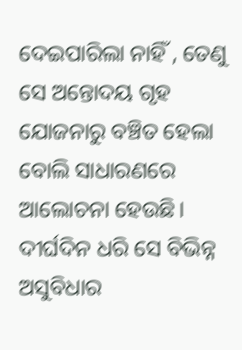ଦେଇପାରିଲା ନାହିଁ , ତେଣୁ ସେ ଅନ୍ତୋଦୟ ଗୃହ ଯୋଜନାରୁ ବଞ୍ଚିତ ହେଲା ବୋଲି ସାଧାରଣରେ ଆଲୋଚନା ହେଉଛି। ଦୀର୍ଘଦିନ ଧରି ସେ ବିଭିନ୍ନ ଅସୁବିଧାର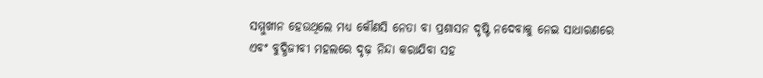ସମ୍ମୁଖୀନ ହେଉଥିଲେ ମଧ୍ୟ କୌଣସି ନେତା ବା ପ୍ରଶାସନ ଦୃଷ୍ଟି ନଦେବାକୁ ନେଇ ସାଧାରଣରେ ଏବଂ ବୁଦ୍ଧିଜୀବୀ ମହଲରେ ଦୃଢ଼ ନିନ୍ଦା କରାଯିବା ସହ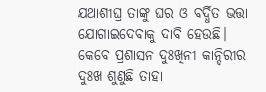ଯଥାଶୀଘ୍ର ତାଙ୍କୁ ଘର ଓ ବର୍ଦ୍ଧିତ ଭତ୍ତା ଯୋଗାଇଦେବାକୁ ଦାବି ହେଉଛି। କେବେ ପ୍ରଶାସନ ଦୁଃଖିନୀ କାନ୍ଦିରୀର ଦୁଃଖ ଶୁଣୁଛି ତାହା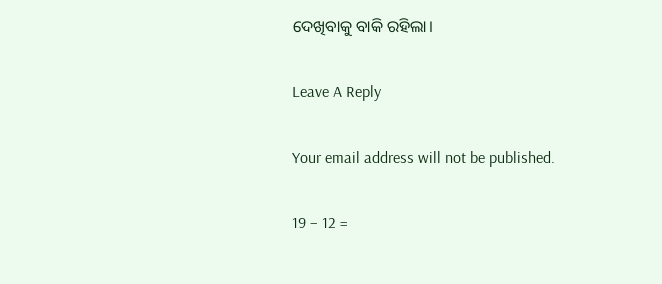ଦେଖିବାକୁ ବାକି ରହିଲା।

Leave A Reply

Your email address will not be published.

19 − 12 =